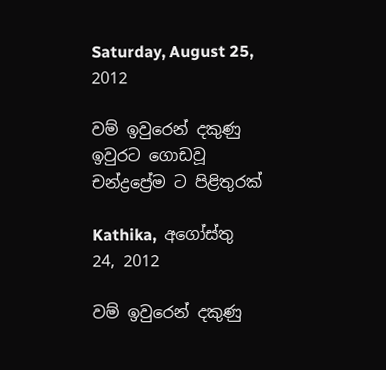Saturday, August 25, 2012

වම් ඉවුරෙන් දකුණු ඉවුරට ගොඩවූ චන්ද්‍රප්‍රේම ට පිළිතුරක්

Kathika,  අගෝස්තු 24, 2012

වම් ඉවුරෙන් දකුණු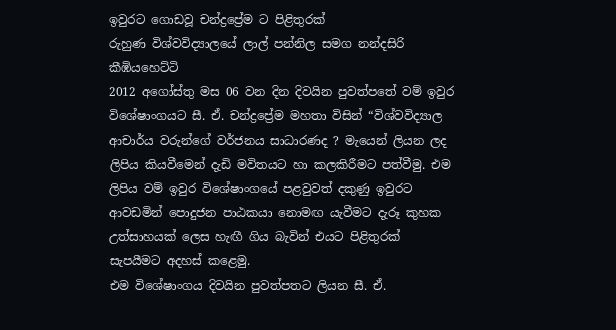ඉවුරට ගොඩවූ චන්ද්‍රප්‍රේම ට පිළිතුරක්
රුහුණ විශ්වවිද්‍යාලයේ ලාල් පන්නිල සමග නන්දසිරි කීඹියහෙට්ටි
2012 අගෝස්තු මස 06 වන දින දිවයින පුවත්පතේ වම් ඉවුර විශේෂාංගයට සී. ඒ. චන්ද්‍රප්‍රේම මහතා විසින් “විශ්වවිද්‍යාල ආචාර්ය වරුන්ගේ වර්ජනය සාධාරණද ? මැයෙන් ලියන ලද ලිපිය කියවීමෙන් දැඩි මවිතයට හා කලකිරීමට පත්වීමු. එම ලිපිය වම් ඉවුර විශේෂාංගයේ පළවුවත් දකුණු ඉවුරට ආවඩමින් පොදුජන පාඨකයා නොමඟ යැවීමට දැරූ කුහක උත්සාහයක් ලෙස හැඟී ගිය බැවින් එයට පිළිතුරක් සැපයීමට අදහස් කළෙමු.
එම විශේෂාංගය දිවයින පුවත්පතට ලියන සී. ඒ.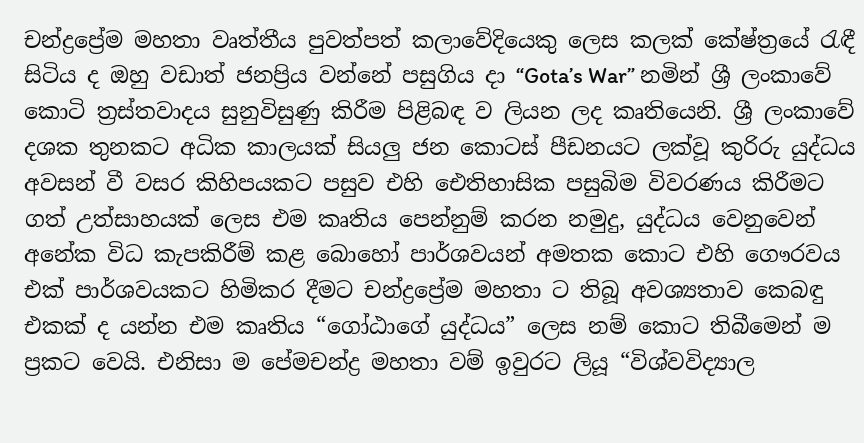චන්ද්‍රප්‍රේම මහතා වෘත්තීය පුවත්පත් කලාවේදියෙකු ලෙස කලක් කේෂ්ත්‍රයේ රැඳී සිටිය ද ඔහු වඩාත් ජනප්‍රිය වන්නේ පසුගිය දා “Gota’s War” නමින් ශ්‍රී ලංකාවේ කොටි ත්‍රස්තවාදය සුනුවිසුණු කිරීම පිළිබඳ ව ලියන ලද කෘතියෙනි. ශ්‍රී ලංකාවේ දශක තුනකට අධික කාලයක් සියලු ජන කොටස් පීඩනයට ලක්වූ කුරිරු යුද්ධය අවසන් වී වසර කිහිපයකට පසුව එහි ඓතිහාසික පසුබිම විවරණය කිරීමට ගත් උත්සාහයක් ලෙස එම කෘතිය පෙන්නුම් කරන නමුදු, යුද්ධය වෙනුවෙන් අනේක විධ කැපකිරීම් කළ බොහෝ පාර්ශවයන් අමතක කොට එහි ගෞරවය එක් පාර්ශවයකට හිමිකර දීමට චන්ද්‍රප්‍රේම මහතා ට තිබූ අවශ්‍යතාව කෙබඳු එකක් ද යන්න එම කෘතිය “ගෝඨාගේ යුද්ධය” ලෙස නම් කොට තිබීමෙන් ම ප්‍රකට වෙයි. එනිසා ම පේමචන්ද්‍ර මහතා වම් ඉවුරට ලියූ “විශ්වවිද්‍යාල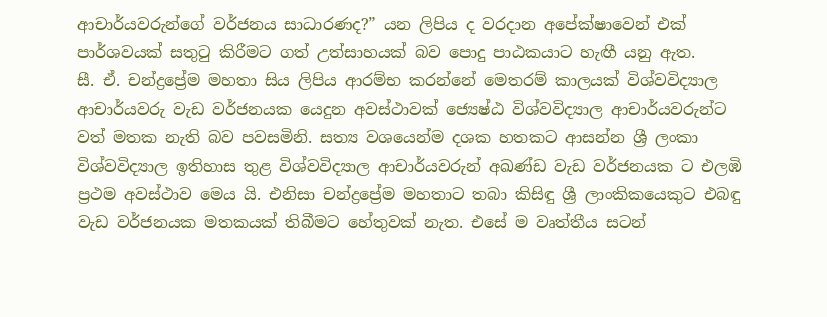ආචාර්යවරුන්ගේ වර්ජනය සාධාරණද?” යන ලිපිය ද වරදාන අපේක්ෂාවෙන් එක් පාර්ශවයක් සතුටු කිරීමට ගත් උත්සාහයක් බව පොදු පාඨකයාට හැඟී යනු ඇත.
සී. ඒ. චන්ද්‍රප්‍රේම මහතා සිය ලිපිය ආරම්භ කරන්නේ මෙතරම් කාලයක් විශ්වවිද්‍යාල ආචාර්යවරු වැඩ වර්ජනයක යෙදුන අවස්ථාවක් ජ්‍යෙෂ්ඨ විශ්වවිද්‍යාල ආචාර්යවරුන්ට වත් මතක නැති බව පවසමිනි. සත්‍ය වශයෙන්ම දශක හතකට ආසන්න ශ්‍රී ලංකා විශ්වවිද්‍යාල ඉතිහාස තුළ විශ්වවිද්‍යාල ආචාර්යවරුන් අඛණ්ඩ වැඩ වර්ජනයක ට එලඹි ප්‍රථම අවස්ථාව මෙය යි. එනිසා චන්ද්‍රප්‍රේම මහතාට තබා කිසිඳු ශ්‍රී ලාංකිකයෙකුට එබඳු වැඩ වර්ජනයක මතකයක් තිබීමට හේතුවක් නැත. එසේ ම වෘත්තීය සටන්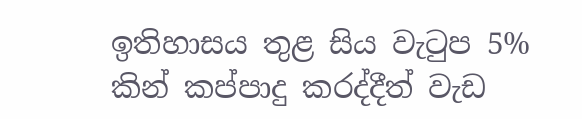ඉතිහාසය තුළ සිය වැටුප 5% කින් කප්පාදු කරද්දීත් වැඩ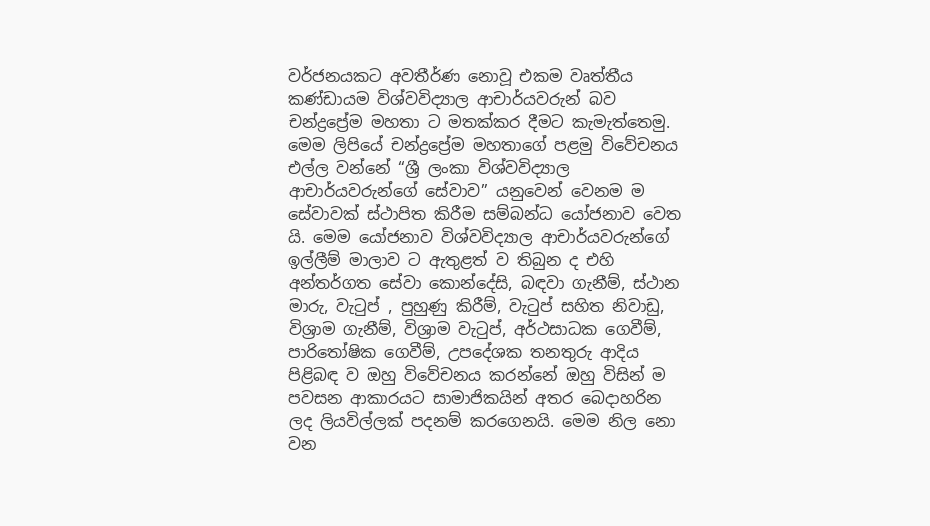වර්ජනයකට අවතීර්ණ නොවූ එකම වෘත්තීය කණ්ඩායම විශ්වවිද්‍යාල ආචාර්යවරුන් බව චන්ද්‍රප්‍රේම මහතා ට මතක්කර දීමට කැමැත්තෙමු.
මෙම ලිපියේ චන්ද්‍රප්‍රේම මහතාගේ පළමු විවේචනය එල්ල වන්නේ “ශ්‍රී ලංකා විශ්වවිද්‍යාල ආචාර්යවරුන්ගේ සේවාව” යනුවෙන් වෙනම ම සේවාවක් ස්ථාපිත කිරීම සම්බන්ධ යෝජනාව වෙත යි. මෙම යෝජනාව විශ්වවිද්‍යාල ආචාර්යවරුන්ගේ ඉල්ලීම් මාලාව ට ඇතුළත් ව තිබුන ද එහි අන්තර්ගත සේවා කොන්දේසි, බඳවා ගැනීම්, ස්ථාන මාරු, වැටුප් , පුහුණු කිරීම්, වැටුප් සහිත නිවාඩු, විශ්‍රාම ගැනීම්, විශ්‍රාම වැටුප්, අර්ථසාධක ගෙවීම්, පාරිතෝෂික ගෙවීම්, උපදේශක තනතුරු ආදිය පිළිබඳ ව ඔහු විවේචනය කරන්නේ ඔහු විසින් ම පවසන ආකාරයට සාමාජිකයින් අතර බෙදාහරින ලද ලියවිල්ලක් පදනම් කරගෙනයි. මෙම නිල නො වන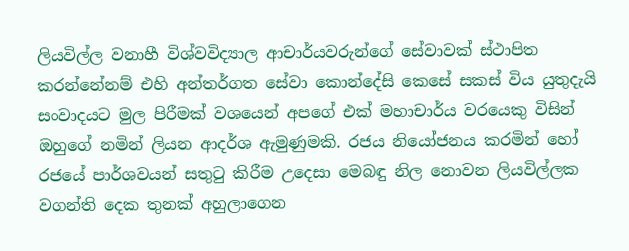ලියවිල්ල වනාහී විශ්වවිද්‍යාල ආචාර්යවරුන්ගේ සේවාවක් ස්ථාපිත කරන්නේනම් එහි අන්තර්ගත සේවා කොන්දේසි ‍කෙසේ සකස් විය යුතුදැයි සංවාදයට මුල පිරීමක් වශයෙන් අපගේ එක් මහාචාර්ය වරයෙකු විසින් ඔහුගේ නමින් ලියන ආදර්ශ ඇමුණුමකි. රජය නියෝජනය කරමින් හෝ රජයේ පාර්ශවයන් සතුටු කිරීම උදෙසා මෙබඳු නිල නොවන ලියවිල්ලක වගන්ති දෙක තුනක් අහුලාගෙන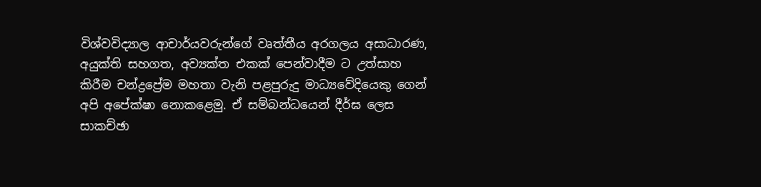විශ්වවිද්‍යාල ආචාර්යවරුන්ගේ වෘත්තීය අරගලය අසාධාරණ, අයුක්ති සහගත, අව්‍යක්ත එකක් පෙන්වාදීම ට උත්සාහ කිරීම චන්ද්‍රප්‍රේම මහතා වැනි පළපුරුදු මාධ්‍යවේදියෙකු ගෙන් අපි අපේක්ෂා නොකළෙමු. ඒ සම්බන්ධයෙන් දීර්ඝ ලෙස සාකච්ඡා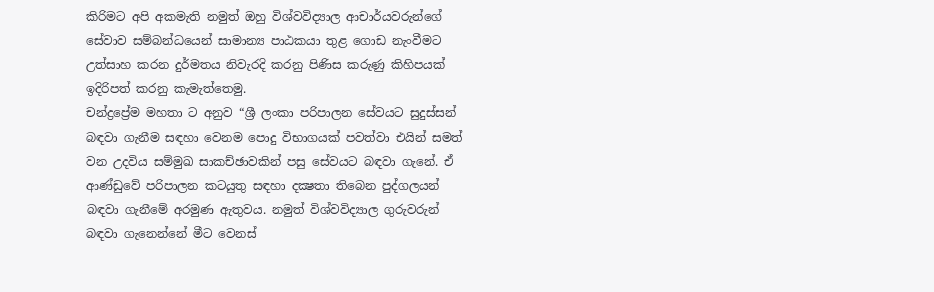කිරිමට අපි අකමැති නමුත් ඔහු විශ්වවිද්‍යාල ආචාර්යවරුන්ගේ සේවාව සම්බන්ධයෙන් සාමාන්‍ය පාඨකයා තුළ ගොඩ නැංවීමට උත්සාහ කරන දුර්මතය නිවැරදි කරනු පිණිස කරුණු කිහිපයක් ඉදිරිපත් කරනු කැමැත්තෙමු.
චන්ද්‍රප්‍රේම මහතා ට අනුව “ශ්‍රී ලංකා පරිපාලන සේවයට සුදුස්‌සන් බඳවා ගැනීම සඳහා වෙනම පොදු විභාගයක්‌ පවත්වා එයින් සමත් වන උදවිය සම්මුඛ සාකච්ඡාවකින් පසු සේවයට බඳවා ගැනේ. ඒ ආණ්‌ඩුවේ පරිපාලන කටයුතු සඳහා දක්‍ෂතා තිබෙන පුද්ගලයන් බඳවා ගැනීමේ අරමුණ ඇතුවය. නමුත් විශ්වවිද්‍යාල ගුරුවරුන් බඳවා ගැනෙන්නේ මීට වෙනස්‌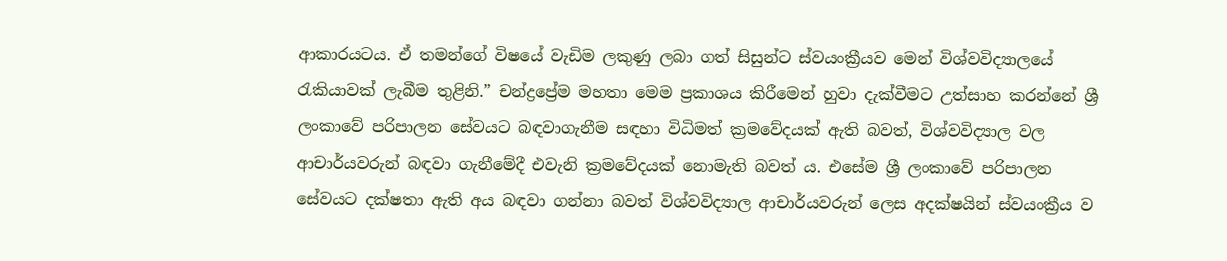ආකාරයටය. ඒ තමන්ගේ විෂයේ වැඩිම ලකුණු ලබා ගත් සිසුන්ට ස්‌වයංක්‍රීයව මෙන් විශ්වවිද්‍යාලයේ රැකියාවක්‌ ලැබීම තුළිනි.” චන්ද්‍රප්‍රේම මහතා මෙම ප්‍රකාශය කිරීමෙන් හුවා දැක්වීමට උත්සාහ කරන්නේ ශ්‍රී ලංකාවේ පරිපාලන සේවයට බඳවාගැනීම සඳහා විධිමත් ක්‍රමවේදයක් ඇති බවත්, විශ්වවිද්‍යාල වල ආචාර්යවරුන් බඳවා ගැනීමේදී එවැනි ක්‍රමවේදයක් නොමැති බවත් ය. එසේම ශ්‍රී ලංකාවේ පරිපාලන සේවයට දක්ෂතා ඇති අය බඳවා ගන්නා බවත් විශ්වවිද්‍යාල ආචාර්යවරුන් ලෙස අදක්ෂයින් ස්වයංක්‍රීය ව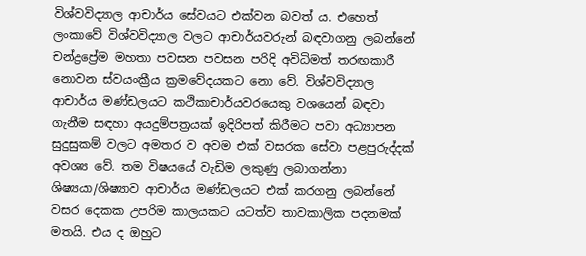විශ්වවිද්‍යාල ආචාර්ය සේවයට එක්වන බවත් ය. එහෙත් ලංකාවේ විශ්වවිද්‍යාල වලට ආචාර්යවරුන් බඳවාගනු ලබන්නේ චන්ද්‍රප්‍රේම මහතා පවසන පවසන පරිදි අවිධිමත් තරඟකාරී නොවන ස්වයංක්‍රීය ක්‍රමවේදයකට නො වේ. විශ්වවිද්‍යාල ආචාර්ය මණ්ඩලයට කථිකාචාර්යවරයෙකු වශයෙන් බඳවා ගැනීම සඳහා අයදුම්පත්‍රයක් ඉදිරිපත් කිරීමට පවා අධ්‍යාපන සුදුසුකම් වලට අමතර ව අවම එක් වසරක සේවා පළපුරුද්දක් අවශ්‍ය වේ. තම විෂයයේ වැඩිම ලකුණු ලබාගන්නා ශිෂ්‍යයා/ශිෂ්‍යාව ආචාර්ය මණ්ඩලයට එක් කරගනු ලබන්නේ වසර දෙකක උපරිම කාලයකට යටත්ව තාවකාලික පදනමක් මතයි. එය ද ඔහුට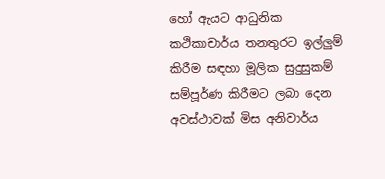හෝ ඇයට ආධුනික කථිකාචාර්ය තනතුරට ඉල්ලුම් කිරීම සඳහා මූලික සුදුසුකම් සම්පූර්ණ කිරීමට ලබා දෙන අවස්ථාවක් මිස අනිවාර්ය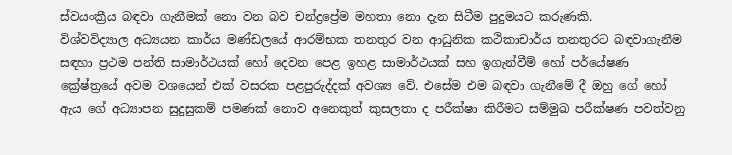ස්වයංක්‍රීය බඳවා ගැනීමක් නො වන බව චන්ද්‍රප්‍රේම මහතා නො දැන සිටීම පුදුමයට කරුණකි.
විශ්වවිද්‍යාල අධ්‍යයන කාර්ය මණ්ඩලයේ ආරම්භක තනතුර වන ආධුනික කථිකාචාර්ය තනතුරට බඳවාගැනීම සඳහා ප්‍රථම පන්ති සාමාර්ථයක් හෝ දෙවන පෙළ ඉහළ සාමාර්ථයක් සහ ඉගැන්වීම් හෝ පර්යේෂණ ක්‍රේෂ්ත්‍රයේ අවම වශයෙන් එක් වසරක පළපුරුද්දක් අවශ්‍ය වේ. එසේම එම බඳවා ගැනීමේ දී ඔහු ගේ හෝ ඇය ගේ අධ්‍යාපන සුදුසුකම් පමණක් නොව අනෙකුත් කුසලතා ද පරීක්ෂා කිරීමට සම්මුඛ පරීක්ෂණ පවත්වනු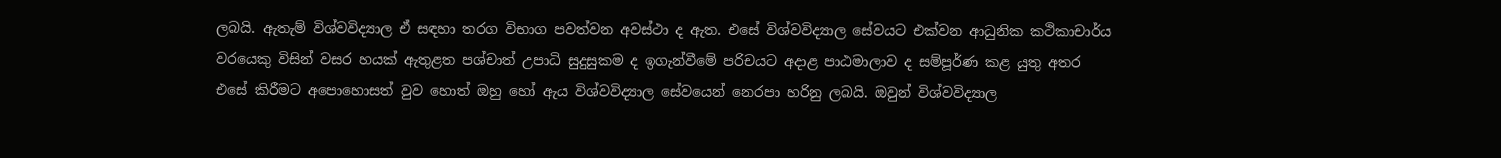ලබයි. ඇතැම් විශ්වවිද්‍යාල ඒ සඳහා තරග විභාග පවත්වන අවස්ථා ද ඇත. එසේ විශ්වවිද්‍යාල සේවයට එක්වන ආධුනික කථිකාචාර්ය වරයෙකු විසින් වසර හයක් ඇතුළත පශ්චාත් උපාධි සුදුසුකම ද ඉගැන්වීමේ පරිචයට අදාළ පාඨමාලාව ද සම්පූර්ණ කළ යුතු අතර එසේ කිරීමට අපොහොසත් වුව හොත් ඔහු හෝ ඇය විශ්වවිද්‍යාල සේවයෙන් නෙරපා හරිනු ලබයි. ඔවුන් විශ්වවිද්‍යාල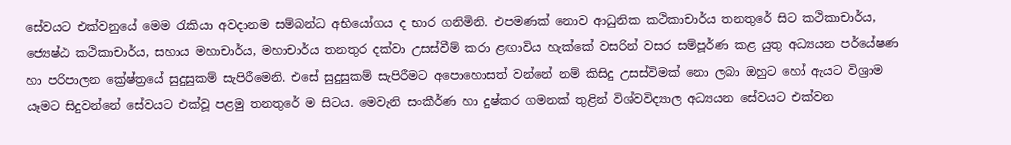සේවයට එක්වනුයේ මෙම රැකියා අවදානම සම්බන්ධ අභියෝගය ද භාර ගනිමිනි. එපමණක් නොව ආධුනික කථිකාචාර්ය තනතුරේ සිට කථිකාචාර්ය, ජ්‍යෙෂ්ඨ කථිකාචාර්ය, සහාය මහාචාර්ය, මහාචාර්ය තනතුර දක්වා උසස්වීම් කරා ළඟාවිය හැක්කේ වසරින් වසර සම්පූර්ණ කළ යුතු අධ්‍යයන පර්යේෂණ හා පරිපාලන ක්‍රේෂ්ත්‍රයේ සුදුසුකම් සැපිරීමෙනි. එසේ සුදුසුකම් සැපිරීමට අපොහොසත් වන්නේ නම් කිසිදු උසස්විමක් නො ලබා ඔහුට හෝ ඇයට විශ්‍රාම යෑමට සිදුවන්නේ සේවයට එක්වූ පළමු තනතුරේ ම සිටය. මෙවැනි සංකීර්ණ හා දුෂ්කර ගමනක් තුළින් විශ්වවිද්‍යාල අධ්‍යයන සේවයට එක්වන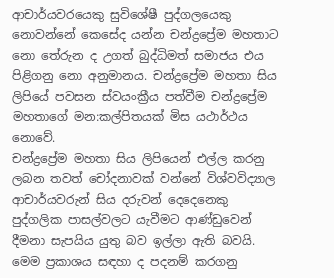ආචාර්යවරයෙකු සුවිශේෂී පුද්ගලයෙකු නොවන්නේ කෙසේද යන්න චන්ද්‍රප්‍රේම මහතාට නො තේරුන ද උගත් බුද්ධිමත් සමාජය එය පිළිගනු නො අනුමානය. චන්ද්‍රප්‍රේම මහතා සිය ලිපියේ පවසන ස්වයංක්‍රීය පත්වීම චන්ද්‍රප්‍රේම මහතාගේ මන:කල්පිතයක් මිස යථාර්ථය නොවේ.
චන්ද්‍රප්‍රේම මහතා සිය ලිපියෙන් එල්ල කරනු ලබන තවත් චෝදනාවක් වන්නේ විශ්වවිද්‍යාල ආචාර්යවරුන් සිය දරුවන් දෙදෙනෙකු පුද්ගලික පාසල්වලට යැවීමට ආණ්ඩුවෙන් දීමනා සැපයිය යුතු බව ඉල්ලා ඇති බවයි. මෙම ප්‍රකාශය සඳහා ද පදනම් කරගනු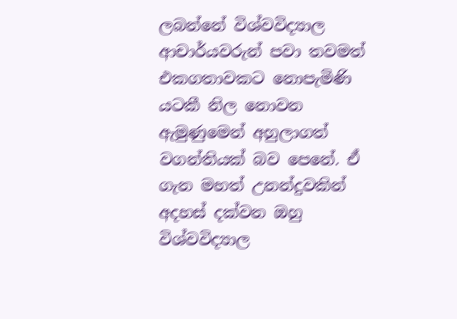ලබන්නේ විශ්වවිද්‍යාල ආචාර්යවරුන් පවා තවමත් එකගතාවකට නොපැමිණි යටකී නිල නොවන ඇමුණුමෙන් අහුලාගත් වගන්තියක් බව පෙනේ. ඒ ගැන මහත් උනන්දුවකින් අදහස් දක්වන ඔහු විශ්වවිද්‍යාල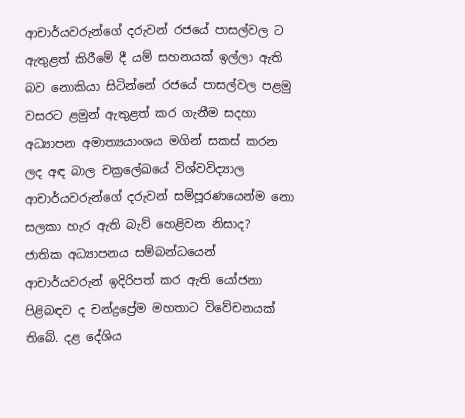ආචාර්යවරුන්ගේ දරුවන් රජයේ පාසල්වල ට ඇතුළත් කිරීමේ දී යම් සහනයක් ඉල්ලා ඇති බව නොකියා සිටින්නේ රජයේ පාසල්වල පළමු වසරට ළමුන් ඇතුළත් කර ගැනීම සදහා අධ්‍යාපන අමාත්‍යයාංශය මගින් සකස් කරන ලද අඳ බාල චක්‍රලේඛයේ විශ්වවිද්‍යාල ආචාර්යවරුන්ගේ දරුවන් සම්පූරණයෙන්ම නො සලකා හැර ඇති බැව් හෙළිවන නිසාද?
ජාතික අධ්‍යාපනය සම්බන්ධයෙන් ආචාර්යවරුන් ඉදිරිපත් කර ඇති යෝජනා පිළිබඳව ද චන්ද්‍රප්‍රේම මහතාට විවේචනයක් තිබේ. දළ දේශිය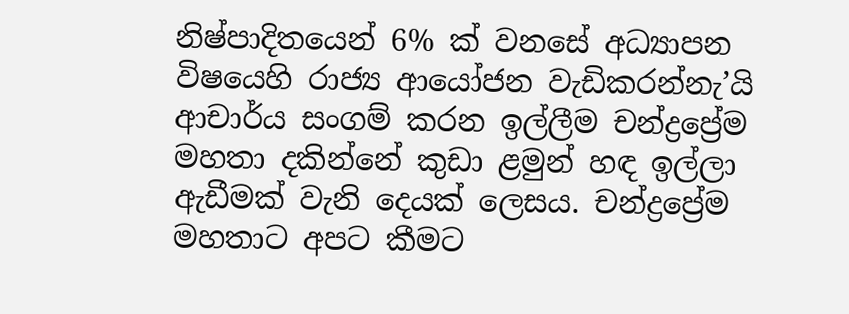නිෂ්පාදිතයෙන් 6% ක් වනසේ අධ්‍යාපන විෂයෙහි රාජ්‍ය ආයෝජන වැඩිකරන්නැ’යි ආචාර්ය සංගම් කරන ඉල්ලීම චන්ද්‍රප්‍රේම මහතා දකින්නේ කුඩා ළමුන් හඳ ඉල්ලා ඇඩීමක් වැනි දෙයක් ලෙසය. චන්ද්‍රප්‍රේම මහතාට අපට කීමට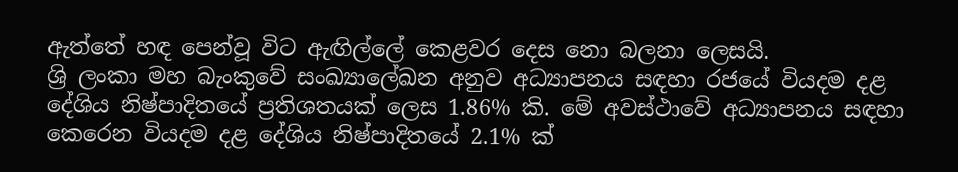ඇත්තේ හඳ පෙන්වූ විට ඇඟිල්ලේ කෙළවර දෙස නො බලනා ලෙසයි.
ශ්‍රි ලංකා මහ බැංකුවේ සංඛ්‍යාලේඛන අනුව අධ්‍යාපනය සඳහා රජයේ වියදම දළ දේශිය නිෂ්පාදිතයේ ප්‍රතිශතයක් ලෙස 1.86% කි. මේ අවස්ථාවේ අධ්‍යාපනය සඳහා කෙරෙන වියදම දළ දේශිය නිෂ්පාදිතයේ 2.1% ක්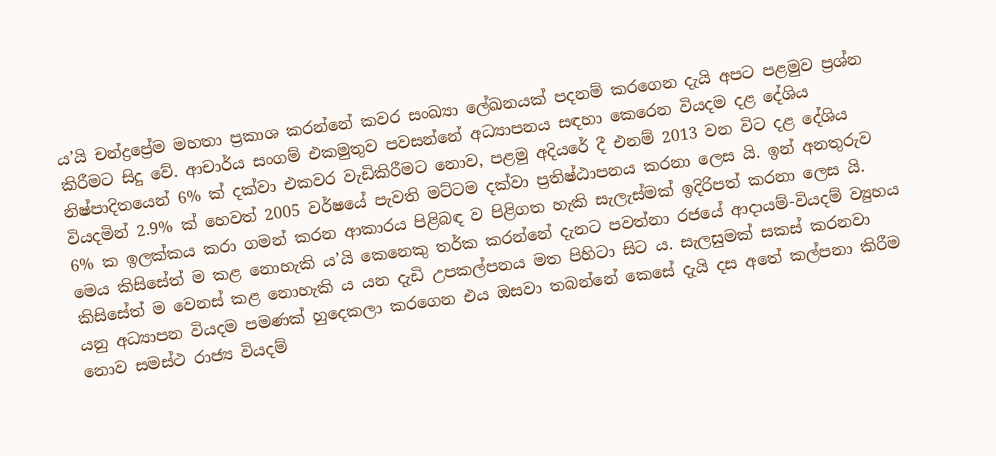ය’යි චන්ද්‍රප්‍රේම මහතා ප්‍රකාශ කරන්නේ කවර සංඛ්‍යා ලේඛනයක් පදනම් කරගෙන දැයි අපට පළමුව ප්‍රශ්න කිරීමට සිදු වේ. ආචාර්ය සංගම් එකමුතුව පවසන්නේ අධ්‍යාපනය සඳහා කෙරෙන වියදම දළ දේශිය නිෂ්පාදිතයෙන් 6% ක් දක්වා එකවර වැඩිකිරීමට නොව, පළමු අදියරේ දී එනම් 2013 වන විට දළ දේශිය වියදමින් 2.9% ක් හෙවත් 2005 වර්ෂයේ පැවති මට්ටම දක්වා ප්‍රතිෂ්ඨාපනය කරනා ලෙස යි. ඉන් අනතුරුව 6% ක ඉලක්කය කරා ගමන් කරන ආකාරය පිළිබඳ ව පිළිගත හැකි සැලැස්මක් ඉදිරිපත් කරනා ලෙස යි. මෙය කිසිසේත් ම කළ නොහැකි ය’යි කෙනෙකු තර්ක කරන්නේ දැනට පවත්නා රජයේ ආදායම්-වියදම් ව්‍යුහය කිසිසේත් ම වෙනස් කළ නොහැකි ය යන දැඩි උපකල්පනය මත පිහිටා සිට ය. සැලසුමක් සකස් කරනවා යනු අධ්‍යාපන වියදම පමණක් හුදෙකලා කරගෙන එය ඔසවා තබන්නේ කෙසේ දැයි දස අතේ කල්පනා කිරීම නොව සමස්ථ රාජ්‍ය වියදම්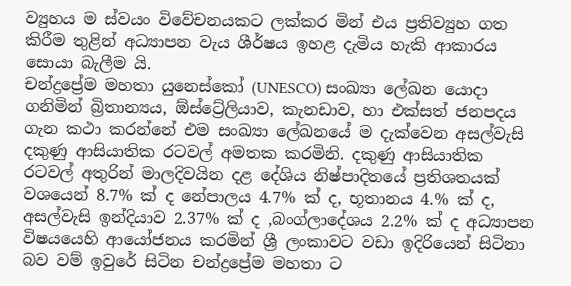ව්‍යුහය ම ස්වයං විවේචනයකට ලක්කර මින් එය ප්‍රතිව්‍යුහ ගත කිරීම තුළින් අධ්‍යාපන වැය ශීර්ෂය ඉහළ දැමිය හැකි ආකාරය සොයා බැලීම යි.
චන්ද්‍රප්‍රේම මහතා යුනෙස්කෝ (UNESCO) සංඛ්‍යා ලේඛන යොදා ගනිමින් බ්‍රිතාන්‍යය, ඕස්ට්‍රේලියාව, කැනඩාව, හා එක්සත් ජනපදය ගැන කථා කරන්නේ එම සංඛ්‍යා ලේඛනයේ ම දැක්වෙන අසල්වැසි දකුණු ආසියාතික රටවල් අමතක කරමිනි. දකුණු ආසියාතික රටවල් අතුරින් මාලදිවයින දළ දේශිය නිෂ්පාදිතයේ ප්‍රතිශතයක් වශයෙන් 8.7% ක් ද නේපාලය 4.7% ක් ද, භූතානය 4.% ක් ද, අසල්වැසි ඉන්දියාව 2.37% ක් ද ,බංග්ලාදේශය 2.2% ක් ද අධ්‍යාපන විෂයයෙහි ආයෝජනය කරමින් ශ්‍රී ලංකාවට වඩා ඉදිරියෙන් සිටිනා බව වම් ඉවුරේ සිටින චන්ද්‍රප්‍රේම මහතා ට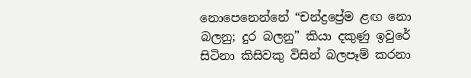නොපෙනෙන්නේ “චන්ද්‍රප්‍රේම ළඟ නො බලනු; දුර බලනු” කියා දකුණු ඉවුරේ සිටිනා කිසිවකු විසින් බලපෑම් කරනා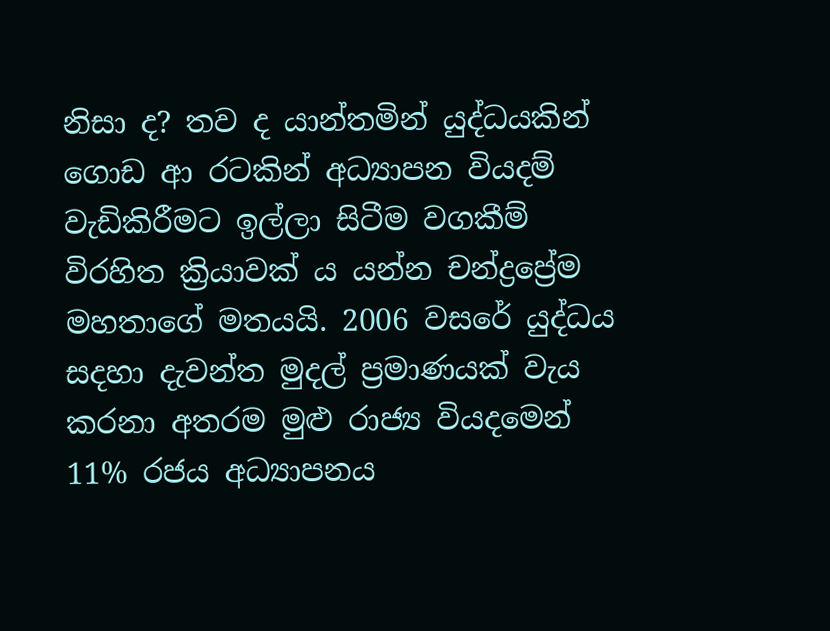නිසා ද? තව ද යාන්තමින් යුද්ධයකින් ගොඩ ආ රටකින් අධ්‍යාපන වියදම් වැඩිකිරීමට ඉල්ලා සිටීම වගකීම් විරහිත ක්‍රියාවක් ය යන්න චන්ද්‍රප්‍රේම මහතාගේ මතයයි. 2006 වසරේ යුද්ධය සදහා දැවන්ත මුදල් ප්‍රමාණයක් වැය කරනා අතරම මුළු රාජ්‍ය වියදමෙන් 11% රජය අධ්‍යාපනය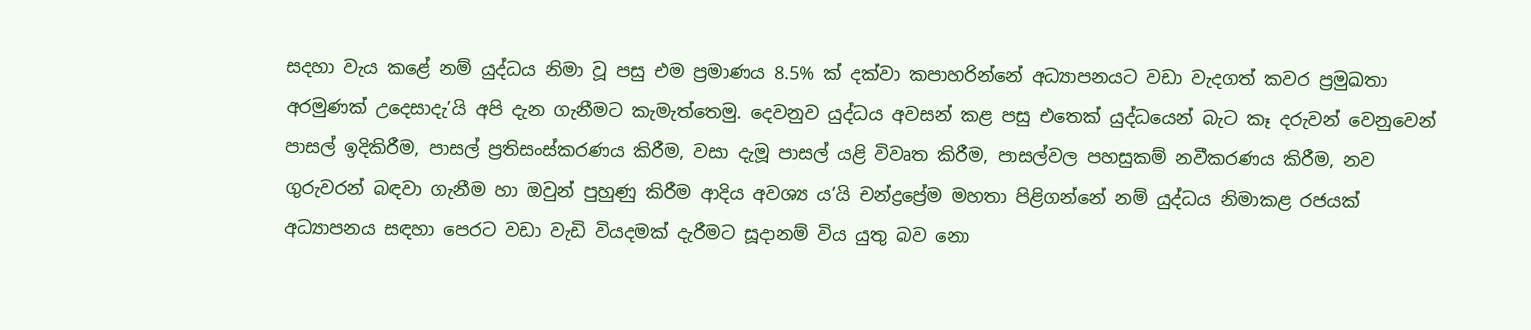සදහා වැය කළේ නම් යුද්ධය නිමා වූ පසු එම ප්‍රමාණය 8.5% ක් දක්වා කපාහරින්නේ අධ්‍යාපනයට වඩා වැදගත් කවර ප්‍රමුඛතා අරමුණක් උදෙසාදැ’යි අපි දැන ගැනීමට කැමැත්තෙමු. දෙවනුව යුද්ධය අවසන් කළ පසු එතෙක් යුද්ධයෙන් බැට කෑ දරුවන් වෙනුවෙන් පාසල් ඉදිකිරීම, පාසල් ප්‍රතිසංස්කරණය කිරීම, වසා දැමූ පාසල් යළි විවෘත කිරීම, පාසල්වල පහසුකම් නවීකරණය කිරීම, නව ගුරුවරන් බඳවා ගැනීම හා ඔවුන් පුහුණු කිරීම ආදිය අවශ්‍ය ය’යි චන්ද්‍රප්‍රේම මහතා පිළිගන්නේ නම් යුද්ධය නිමාකළ රජයක් අධ්‍යාපනය සඳහා පෙරට වඩා වැඩි වියදමක් දැරීමට සූදානම් විය යුතු බව නො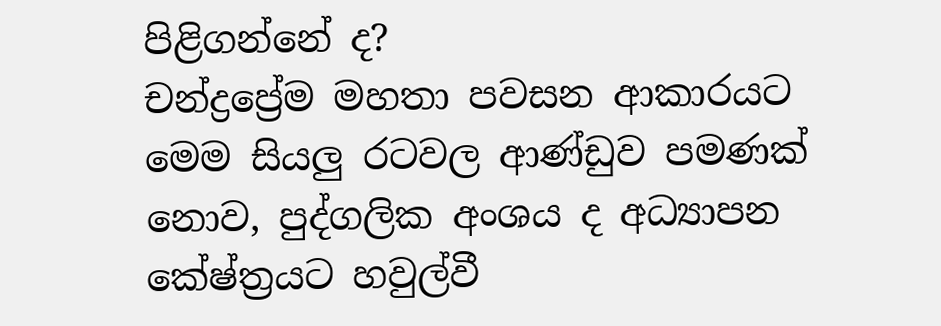පිළිගන්නේ ද?
චන්ද්‍රප්‍රේම මහතා පවසන ආකාරයට මෙම සියලු රටවල ආණ්ඩුව පමණක් නොව, පුද්ගලික අංශය ද අධ්‍යාපන කේෂ්ත්‍රයට හවුල්වී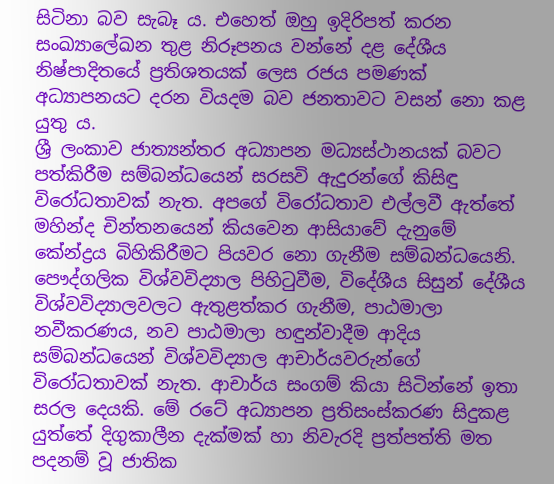සිටිනා බව සැබෑ ය. එහෙත් ඔහු ඉදිරිපත් කරන සංඛ්‍යාලේඛන තුළ නිරූපනය වන්නේ දළ දේශීය නිෂ්පාදිතයේ ප්‍රතිශතයක් ලෙස රජය පමණක් අධ්‍යාපනයට දරන වියදම බව ජනතාවට වසන් නො කළ යුතු ය.
ශ්‍රී ලංකාව ජාත්‍යන්තර අධ්‍යාපන මධ්‍යස්ථානයක් බවට පත්කිරීම සම්බන්ධයෙන් සරසවි ඇදුරන්ගේ කිසිඳු විරෝධතාවක් නැත. අපගේ විරෝධතාව එල්ලවී ඇත්තේ මහින්ද චින්තනයෙන් කියවෙන ආසියාවේ දැනුමේ කේන්ද්‍රය බිහිකිරීමට පියවර නො ගැනීම සම්බන්ධයෙනි. පෞද්ගලික විශ්වවිද්‍යාල පිහිටුවීම, විදේශීය සිසුන් දේශීය විශ්වවිද්‍යාලවලට ඇතුළත්කර ගැනීම, පාඨමාලා නවීකරණය, නව පාඨමාලා හඳුන්වාදීම ආදිය සම්බන්ධයෙන් විශ්වවිද්‍යාල ආචාර්යවරුන්ගේ විරෝධතාවක් නැත. ආචාර්ය සංගම් කියා සිටින්නේ ඉතා සරල දෙයකි. මේ රටේ අධ්‍යාපන ප්‍රතිසංස්කරණ සිදුකළ යුත්තේ දිගුකාලීන දැක්මක් හා නිවැරදි ප්‍රත්පත්ති මත පදනම් වූ ජාතික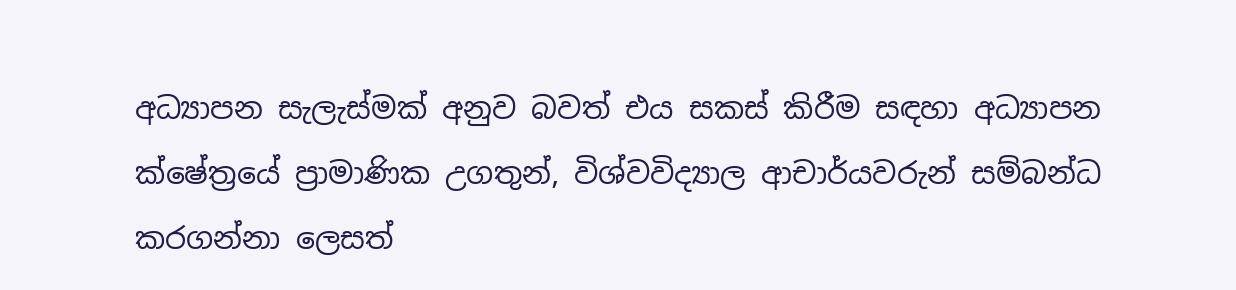අධ්‍යාපන සැලැස්මක් අනුව බවත් එය සකස් කිරීම සඳහා අධ්‍යාපන ක්ෂේත්‍රයේ ප්‍රාමාණික උගතුන්, විශ්වවිද්‍යාල ආචාර්යවරුන් සම්බන්ධ කරගන්නා ලෙසත්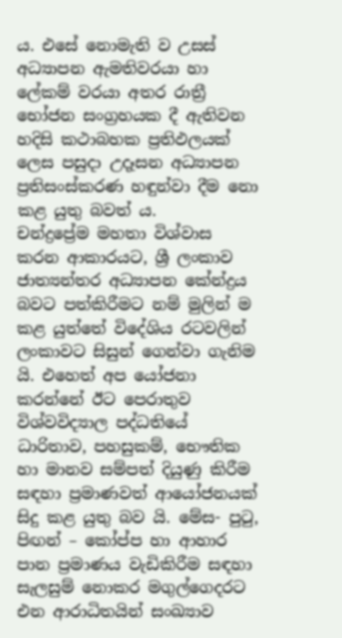ය. එසේ නොමැති ව උසස් අධ්‍යාපන ඇමතිවරයා හා ලේකම් වරයා අතර රාත්‍රී භෝජන සංග්‍රහයක දී ඇතිවන හදිසි කථාබහක ප්‍රතිඵලයක් ලෙස පසුදා උදෑසන අධ්‍යාපන ප්‍රතිසංස්කරණ හඳුන්වා දීම නො කළ යුතු බවත් ය.
චන්ද්‍රප්‍රේම මහතා විශ්වාස කරන ආකාරයට, ශ්‍රී ලංකාව ජාත්‍යන්තර අධ්‍යාපන කේන්ද්‍රය බවට පත්කිරීමට නම් මුලින් ම කළ යුත්තේ විදේශිය රටවලින් ලංකාවට සිසුන් ගෙන්වා ගැනිම යි. එහෙත් අප යෝජනා කරන්නේ ඊට පෙරාතුව විශ්වවිද්‍යාල පද්ධතියේ ධාරිතාව, පහසුකම්, භෞතික හා මානව සම්පත් දියුණු කිරීම සඳහා ප්‍රමාණවත් ආයෝජනයක් සිදු කළ යුතු බව යි. මේස- පුටු, පිඟන් – කෝප්ප හා ආහාර පාන ප්‍රමාණය වැඩිකිරීම සඳහා සැලසුම් නොකර මගුල්ගෙදරට එන ආරාධිතයින් සංඛ්‍යාව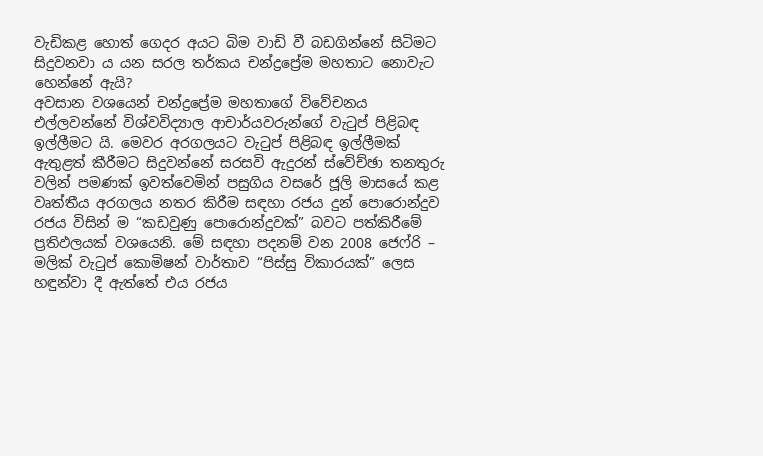වැඩිකළ හොත් ගෙදර අයට බිම වාඩි වී බඩගින්නේ සිටිමට සිදුවනවා ය යන සරල තර්කය චන්ද්‍රප්‍රේම මහතාට නොවැට හෙන්නේ ඇයි?
අවසාන වශයෙන් චන්ද්‍රප්‍රේම මහතාගේ විවේචනය එල්ලවන්නේ විශ්වවිද්‍යාල ආචාර්යවරුන්ගේ වැටුප් පිළිබඳ ඉල්ලීමට යි. මෙවර අරගලයට වැටුප් පිළිබඳ ඉල්ලීමක් ඇතුළත් කීරීමට සිදුවන්නේ සරසවි ඇදුරන් ස්වේච්ඡා තනතුරු වලින් පමණක් ඉවත්වෙමින් පසුගිය වසරේ ජූලි මාසයේ කළ වෘත්තීය අරගලය නතර කිරීම සඳහා රජය දුන් පොරොන්දුව රජය විසින් ම “කඩවුණු පොරොන්දුවක්” බවට පත්කිරීමේ ප්‍රතිඵලයක් වශයෙනි. මේ සඳහා පදනම් වන 2008 ජෙෆ්රි – මලික් වැටුප් කොමිෂන් වාර්තාව “පිස්සු විකාරයක්” ලෙස හඳුන්වා දී ඇත්තේ එය රජය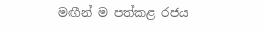මඟීන් ම පත්කළ රජය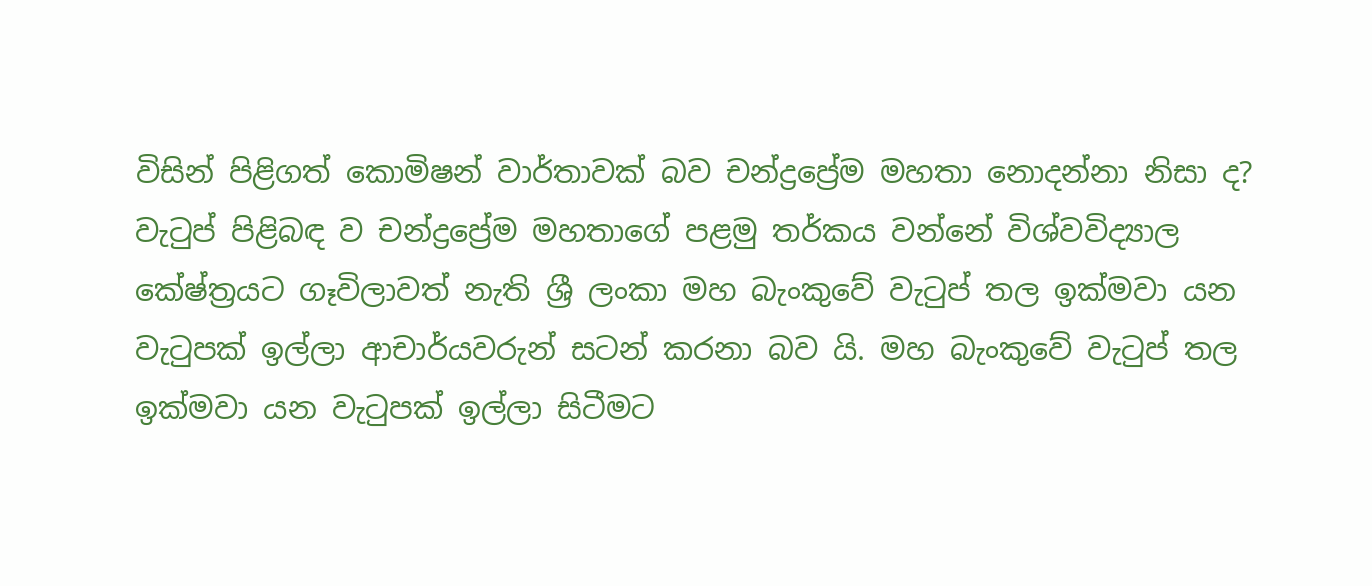විසින් පිළිගත් කොමිෂන් වාර්තාවක් බව චන්ද්‍රප්‍රේම මහතා නොදන්නා නිසා ද?
වැටුප් පිළිබඳ ව චන්ද්‍රප්‍රේම මහතාගේ පළමු තර්කය වන්නේ විශ්වවිද්‍යාල කේෂ්ත්‍රයට ගෑවිලාවත් නැති ශ්‍රී ලංකා මහ බැංකුවේ වැටුප් තල ඉක්මවා යන වැටුපක් ඉල්ලා ආචාර්යවරුන් සටන් කරනා බව යි. මහ බැංකුවේ වැටුප් තල ඉක්මවා යන වැටුපක් ඉල්ලා සිටීමට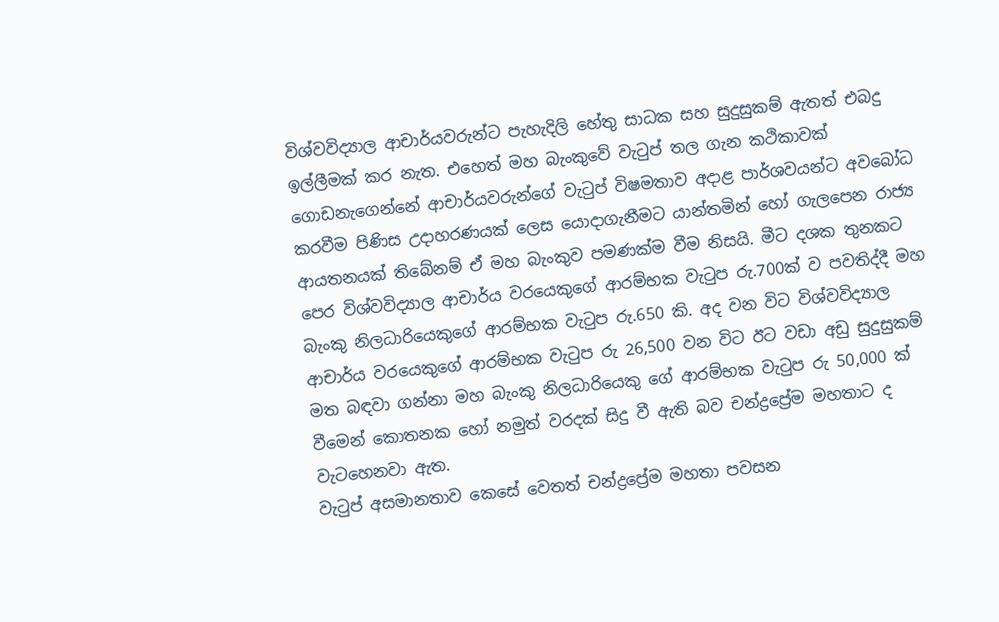විශ්වවිද්‍යාල ආචාර්යවරුන්ට පැහැදිලි හේතු සාධක සහ සුදුසුකම් ඇතත් එබදු ඉල්ලීමක් කර නැත. එහෙත් මහ බැංකුවේ වැටුප් තල ගැන කථිකාවක් ගොඩනැගෙන්නේ ආචාර්යවරුන්ගේ වැටුප් විෂමතාව අදාළ පාර්ශවයන්ට අව‍බෝධ කරවීම පිණිස උදාහරණයක් ලෙස යොදාගැනීමට යාන්තමින් හෝ ගැලපෙන රාජ්‍ය ආයතනයක් ති‍බේනම් ඒ මහ බැංකුව පමණක්ම වීම නිසයි. මීට දශක තුනකට පෙර විශ්වවිද්‍යාල ආචාර්ය වරයෙකුගේ ආරම්භක වැටුප රු.700ක් ව පවතිද්දී මහ බැංකු නිලධාරියෙකුගේ ආරම්භක වැටුප රු.650 කි. අද වන විට විශ්වවිද්‍යාල ආචාර්ය වරයෙකුගේ ආරම්භක වැටුප රු 26,500 වන විට ඊට වඩා අඩු සුදුසුකම් මත බඳවා ගන්නා මහ බැංකු නිලධාරියෙකු ගේ ආරම්භක වැටුප රු 50,000 ක් වීමෙන් කොතනක හෝ නමුත් වරදක් සිදු වී ඇති බව චන්ද්‍රප්‍රේම මහතාට ද වැටහෙනවා ඇත.
වැටුප් අසමානතාව කෙසේ වෙතත් චන්ද්‍රප්‍රේම මහතා පවසන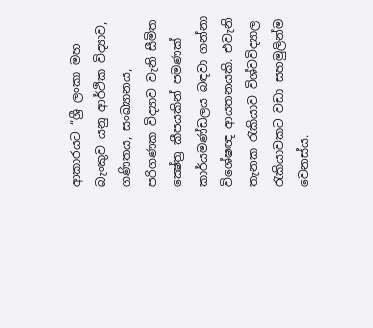ආකාරයට “ශ්‍රී ලංකා මහ බැංකුව යනු ආර්ථික විද්‍යාව, ගණිතය, සංඛ්‍යානය, පරිගණක විද්‍යාව වැනි සීමිත ක්‍ෂේත්‍ර කීපයකින් පමණක්‌ කාර්යමණ්‌ඩලය බඳවා ගන්නා විශේෂඥ ආයතනයකි. එවැනි තැනක රැකියාව විශ්වවිද්‍යාල රැකියාවකට වඩා සහමුලින්ම වෙනස්‌ය.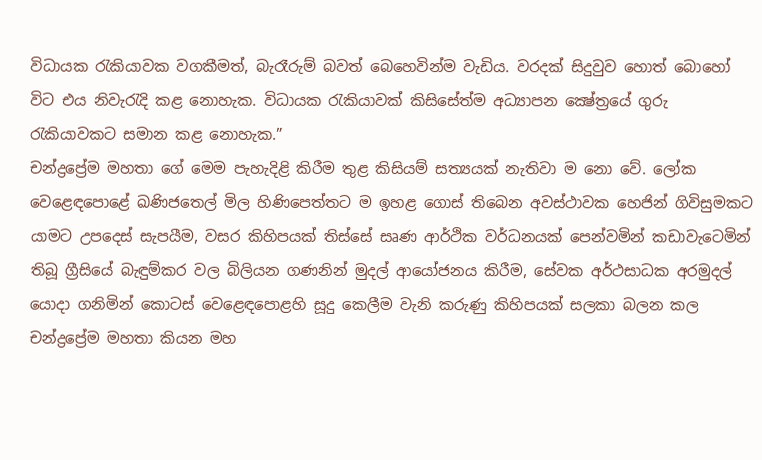විධායක රැකියාවක වගකීමත්, බැරෑරුම් බවත් බෙහෙවින්ම වැඩිය. වරදක්‌ සිදුවුව හොත් බොහෝ විට එය නිවැරැදි කළ නොහැක. විධායක රැකියාවක්‌ කිසිසේත්ම අධ්‍යාපන ක්‍ෂේත්‍රයේ ගුරු රැකියාවකට සමාන කළ නොහැක.”
චන්ද්‍රප්‍රේම මහතා ගේ මෙම පැහැදිළි කිරීම තුළ කිසියම් සත්‍යයක් නැතිවා ම නො වේ. ලෝක වෙළෙඳපොළේ ඛණිජතෙල් මිල හිණිපෙත්තට ම ඉහළ ගොස් තිබෙන අවස්ථාවක හෙජින් ගිවිසුමකට යාමට උපදෙස් සැපයීම, වසර කිහිපයක් තිස්සේ සෘණ ආර්ථික වර්ධනයක් පෙන්වමින් කඩාවැටෙමින් තිබූ ග්‍රීසියේ බැඳුම්කර වල බිලියන ගණනින් මුදල් ආයෝජනය කිරීම, සේවක අර්ථසාධක අරමුදල් යොදා ගනිමින් කොටස් වෙළෙඳපොළහි සූදු කෙලීම වැනි කරුණු කිහිපයක් සලකා බලන කල චන්ද්‍රප්‍රේම මහතා කියන මහ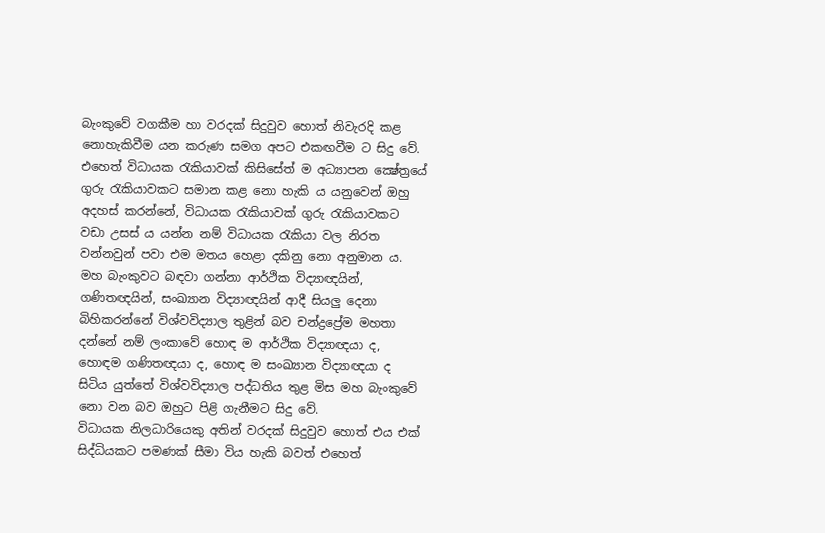බැංකුවේ වගකීම හා වරදක් සිදුවුව හොත් නිවැරදි කළ නොහැකිවීම යන කරුණ සමග අපට එකඟවීම ට සිදු වේ. එහෙත් විධායක රැකියාවක්‌ කිසිසේත් ම අධ්‍යාපන ක්‍ෂේත්‍රයේ ගුරු රැකියාවකට සමාන කළ නො හැකි ය යනුවෙන් ඔහු අදහස් කරන්නේ, විධායක රැකියාවක් ගුරු රැකියාවකට වඩා උසස් ය යන්න නම් විධායක රැකියා වල නිරත වන්නවුන් පවා එම මතය හෙළා දකිනු නො අනුමාන ය. මහ බැංකුවට බඳවා ගන්නා ආර්ථික විද්‍යාඥයින්, ගණිතඥයින්, සංඛ්‍යාන විද්‍යාඥයින් ආදී සියලු දෙනා බිහිකරන්නේ විශ්වවිද්‍යාල තුළින් බව චන්ද්‍රප්‍රේම මහතා දන්නේ නම් ලංකාවේ හොඳ ම ආර්ථික විද්‍යාඥයා ද, හොඳම ගණිතඥයා ද, හොඳ ම සංඛ්‍යාන විද්‍යාඥයා ද සිටිය යුත්තේ විශ්වවිද්‍යාල පද්ධතිය තුළ මිස මහ බැංකුවේ නො වන බව ඔහුට පිළි ගැනීමට සිදු වේ.
විධායක නිලධාරියෙකු අතින් වරදක් සිදුවුව හොත් එය එක් සිද්ධියකට පමණක් සීමා විය හැකි බවත් එහෙත්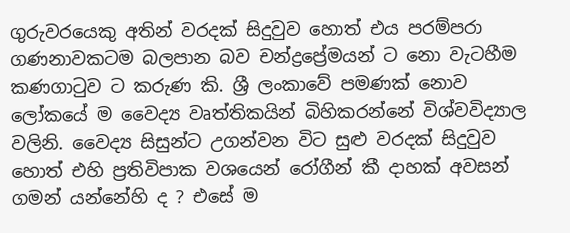ගුරුවරයෙකු අතින් වරදක් සිදුවුව හොත් එය පරම්පරා ගණනාවකටම බලපාන බව චන්ද්‍රප්‍රේමයන් ට නො වැටහීම කණගාටුව ට කරුණ කි. ශ්‍රී ලංකාවේ පමණක් නොව ලෝකයේ ම වෛද්‍ය වෘත්තිකයින් බිහිකරන්නේ විශ්වවිද්‍යාල වලිනි. වෛද්‍ය සිසුන්ට උගන්වන විට සුළු වරදක් සිදුවුව හොත් එහි ප්‍රතිවිපාක වශයෙන් රෝගීන් කී දාහක් අවසන් ගමන් යන්නේහි ද ? එසේ ම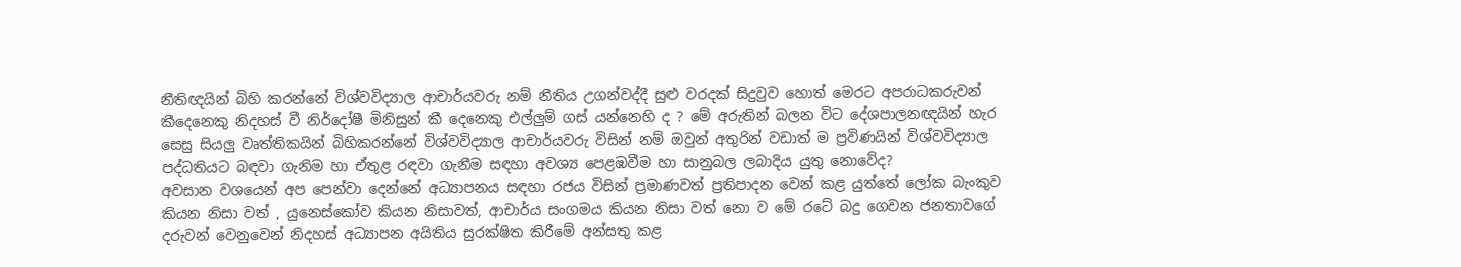නීතිඥයින් බිහි කරන්නේ විශ්වවිද්‍යාල ආචාර්යවරු නම් නීතිය උගන්වද්දී සුළු වරදක් සිදුවුව හොත් මෙරට අපරාධකරුවන් කීදෙනෙකු නිදහස් වී නිර්දෝෂී මිනිසුන් කී දෙනෙකු එල්ලුම් ගස් යන්නෙහි ද ? මේ අරුතින් බලන විට දේශපාලනඥයින් හැර සෙසු සියලු වෘත්තිකයින් බිහිකරන්නේ විශ්වවිද්‍යාල ආචාර්යවරු විසින් නම් ඔවුන් අතුරින් වඩාත් ම ප්‍රවිණයින් විශ්වවිද්‍යාල පද්ධතියට බඳවා ගැනිම හා ඒතුළ රඳවා ගැනීම සඳහා අවශ්‍ය පෙළඹවීම හා සානුබල ලබාදිය යුතු නොවේද?
අවසාන වශයෙන් අප පෙන්වා දෙන්නේ අධ්‍යාපනය සඳහා රජය විසින් ප්‍රමාණවත් ප්‍රතිපාදන වෙන් කළ යුත්තේ ලෝක බැංකුව කියන නිසා වත් , යුනෙස්කෝව කියන නිසාවත්, ආචාර්ය සංගමය කියන නිසා වත් නො ව මේ රටේ බදු ගෙවන ජනතාවගේ දරුවන් වෙනුවෙන් නිදහස් අධ්‍යාපන අයිතිය සුරක්ෂිත කිරීමේ අන්සතු කළ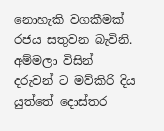නොහැකි වගකීමක් රජය සතුවන බැවිනි. අම්මලා විසින් දරුවන් ට මව්කිරි දිය යුත්තේ දොස්තර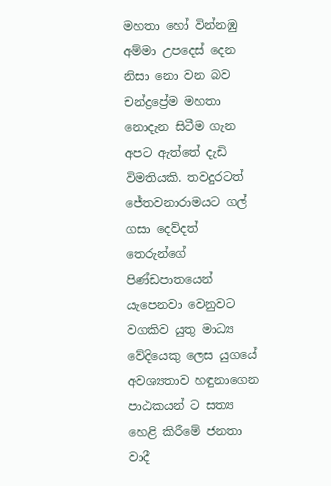මහතා හෝ වින්නඹු අම්මා උපදෙස් දෙන නිසා නො වන බව චන්ද්‍රප්‍රේම මහතා නොදැන සිටීම ගැන අපට ඇත්තේ දැඩි විමතියකි. තවදුරටත් ජේතවනාරාමයට ගල් ගසා දෙව්දත් තෙරුන්ගේ පිණ්ඩපාතයෙන් යැපෙනවා වෙනුවට වගකිව යුතු මාධ්‍ය වේදියෙකු ලෙස යුගයේ අවශ්‍යතාව හඳුනාගෙන පාඨකයන් ට සත්‍ය හෙළි කිරීමේ ජනතා වාදී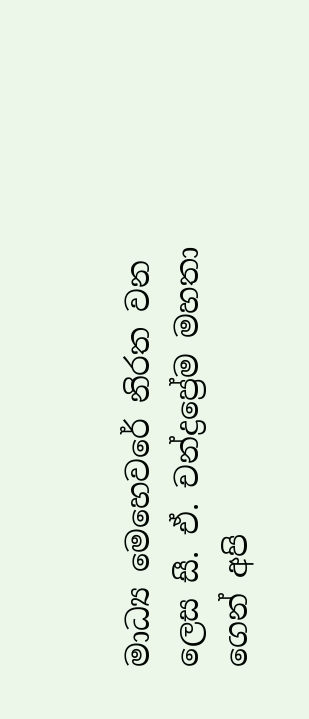මාධ්‍ය මෙහෙවරේ නිරත වන ලෙස සී. ඒ. චන්ද්‍රප්‍රේම මහතා ගෙන් අපි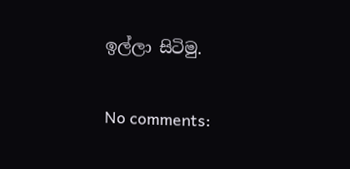ඉල්ලා සිටිමු.

No comments: